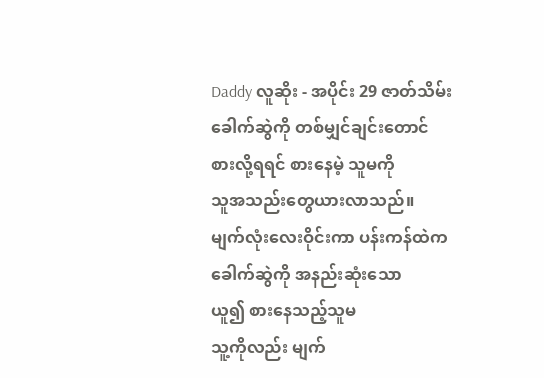Daddy လူဆိုး - အပိုင်း 29 ဇာတ်သိမ်း
ခေါက်ဆွဲကို တစ်မျှင်ချင်းတောင်
စားလို့ရရင် စားနေမဲ့ သူမကို
သူအသည်းတွေယားလာသည်။
မျက်လုံးလေးဝိုင်းကာ ပန်းကန်ထဲက
ခေါက်ဆွဲကို အနည်းဆုံးသော
ယူ၍ စားနေသည့်သူမ
သူ့ကိုလည်း မျက်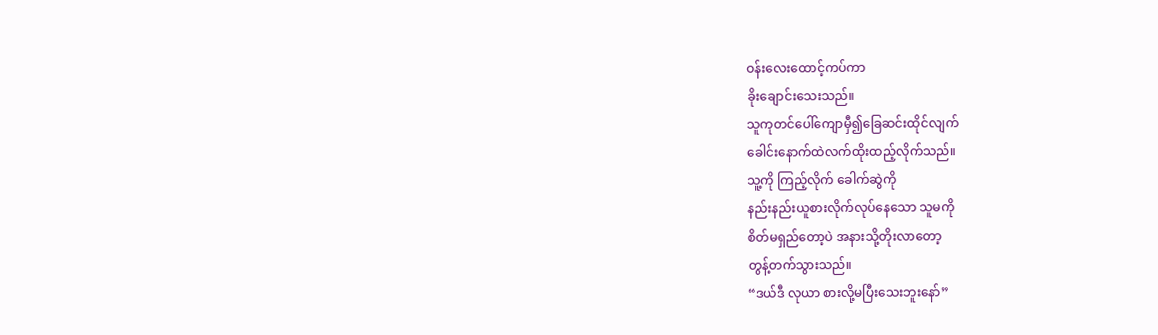ဝန်းလေးထောင့်ကပ်ကာ
ခိုးချောင်းသေးသည်။
သူကုတင်ပေါ်ကျောမှီ၍ခြေဆင်းထိုင်လျက်
ခေါင်းနောက်ထဲလက်ထိုးထည့်လိုက်သည်။
သူ့ကို ကြည့်လိုက် ခေါက်ဆွဲကို
နည်းနည်းယူစားလိုက်လုပ်နေသော သူမကို
စိတ်မရှည်တော့ပဲ အနားသို့တိုးလာတော့
တွန့်တက်သွားသည်။
“ဒယ်ဒီ လုယာ စားလို့မပြီးသေးဘူးနော်”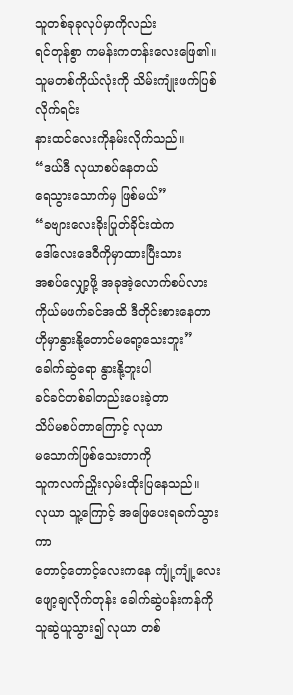သူတစ်ခုခုလုပ်မှာကိုလည်း
ရင်တုန်စွာ ကမန်းကတန်းလေးဖြေ၏။
သူမတစ်ကိုယ်လုံးကို သိမ်းကျုံးဖက်ပြစ်လိုက်ရင်း
နားထင်လေးကိုနမ်းလိုက်သည်။
“ဒယ်ဒီ လုယာစပ်နေတယ်
ရေသွားသောက်မှ ဖြစ်မယ်”
“ခဗျားလေးခိုးပြုတ်ခိုင်းထဲက
ဒေါ်လေးဒေဝီကိုမှာထားပြီးသား
အစပ်လျှော့ဖို့ အခုအဲ့လောက်စပ်လား
ကိုယ်မဖက်ခင်အထိ ဒီတိုင်းစားနေတာ
ဟိုမှာနွားနို့တောင်မရော့သေးဘူး”
ခေါက်ဆွဲရော နွားနို့ဘူးပါ
ခင်ခင်တစ်ခါတည်းပေးခဲ့တာ
သိပ်မစပ်တာကြောင့် လုယာ
မသောက်ဖြစ်သေးတာကို
သူကလက်ညှိုးလှမ်းထိုးပြနေသည်။
လုယာ သူ့ကြောင့် အဖြေပေးရခက်သွားကာ
တောင့်တောင့်လေးကနေ ကျုံ့ကျုံ့လေး
ဖျော့ချလိုက်တုန်း ခေါက်ဆွဲပန်းကန်ကို
သူဆွဲယူသွား၍ လုယာ တစ်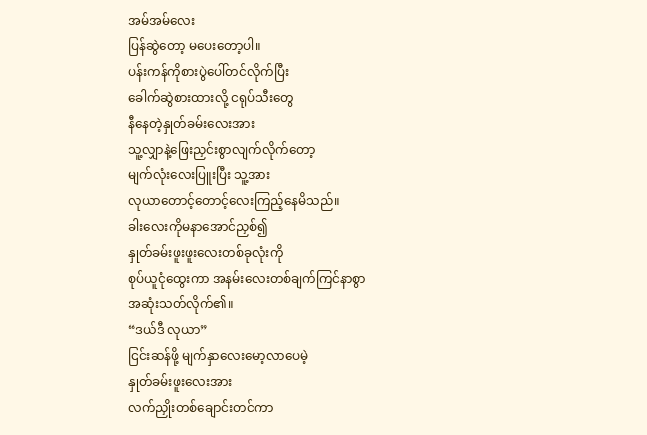အမ်အမ်လေး
ပြန်ဆွဲတော့ မပေးတော့ပါ။
ပန်းကန်ကိုစားပွဲပေါ်တင်လိုက်ပြီး
ခေါက်ဆွဲစားထားလို့ ငရုပ်သီးတွေ
နီနေတဲ့နှုတ်ခမ်းလေးအား
သူ့လျှာနဲ့ဖြေးညှင်းစွာလျက်လိုက်တော့
မျက်လုံးလေးပြူးပြီး သူ့အား
လုယာတောင့်တောင့်လေးကြည့်နေမိသည်။
ခါးလေးကိုမနာအောင်ညှစ်၍
နှုတ်ခမ်းဖူးဖူးလေးတစ်ခုလုံးကို
စုပ်ယူငုံထွေးကာ အနမ်းလေးတစ်ချက်ကြင်နာစွာ
အဆုံးသတ်လိုက်၏။
“ဒယ်ဒီ လုယာ”
ငြင်းဆန်ဖို့ မျက်နှာလေးမော့လာပေမဲ့
နှုတ်ခမ်းဖူးလေးအား
လက်ညှိုးတစ်ချောင်းတင်ကာ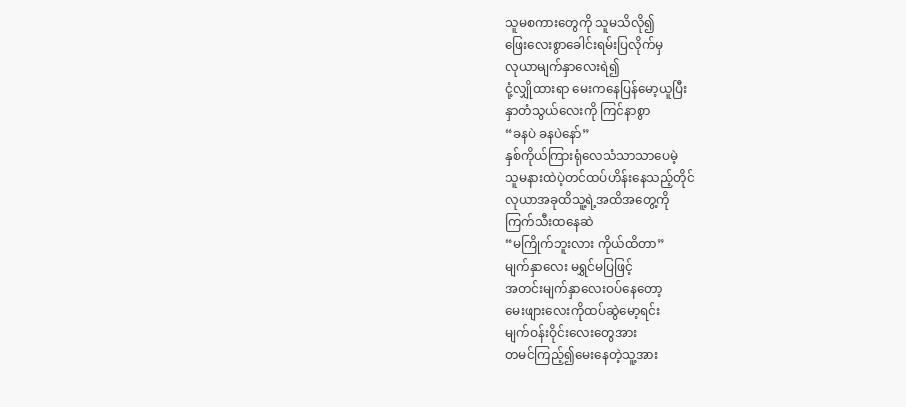သူမစကားတွေကို သူမသိလို၍
ဖြေးလေးစွာခေါင်းရမ်းပြလိုက်မှ
လုယာမျက်နှာလေးရဲ၍
ငုံ့လျှိုထားရာ မေးကနေပြန်မော့ယူပြီး
နှာတံသွယ်လေးကို ကြင်နာစွာ
“ခနပဲ ခနပဲနော်”
နှစ်ကိုယ်ကြားရုံလေသံသာသာပေမဲ့
သူမနားထဲပဲ့တင်ထပ်ဟိန်းနေသည့်တိုင်
လုယာအခုထိသူ့ရဲ့အထိအတွေ့ကို
ကြက်သီးထနေဆဲ
“မကြိုက်ဘူးလား ကိုယ်ထိတာ”
မျက်နှာလေး မရွှင်မပြဖြင့်
အတင်းမျက်နှာလေးဝပ်နေတော့
မေးဖျားလေးကိုထပ်ဆွဲမော့ရင်း
မျက်ဝန်းဝိုင်းလေးတွေအား
တမင်ကြည့်၍မေးနေတဲ့သူ့အား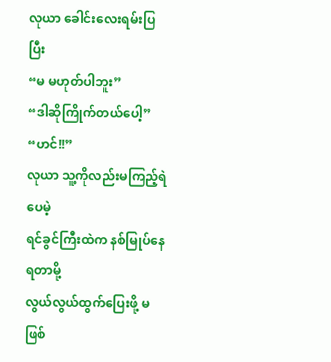လုယာ ခေါင်းလေးရမ်းပြပြီး
“မ မဟုတ်ပါဘူး”
“ဒါဆိုကြိုက်တယ်ပေါ့”
“ဟင်!!”
လုယာ သူ့ကိုလည်းမကြည့်ရဲပေမဲ့
ရင်ခွင်ကြီးထဲက နစ်မြုပ်နေရတာမို့
လွယ်လွယ်ထွက်ပြေးဖို့ မဖြစ်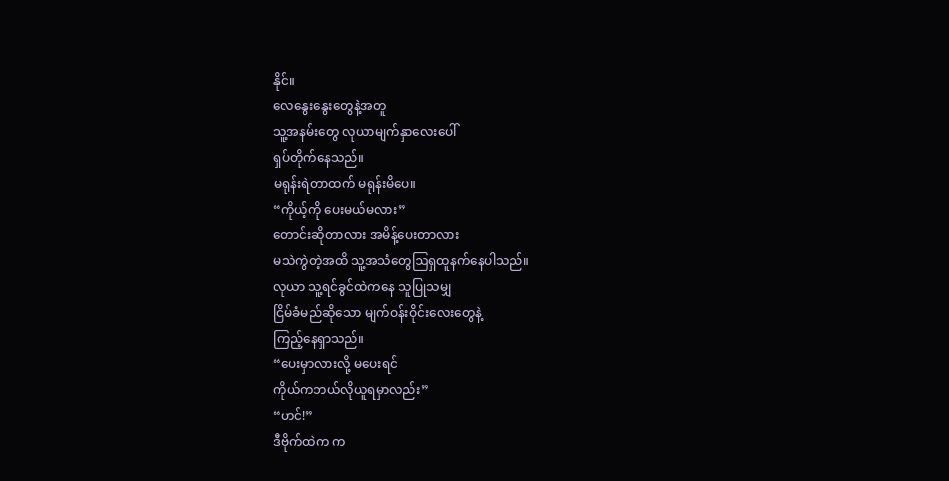နိုင်။
လေနွေးနွေးတွေနဲ့အတူ
သူ့အနမ်းတွေ လုယာမျက်နှာလေးပေါ်
ရှပ်တိုက်နေသည်။
မရုန်းရဲတာထက် မရုန်းမိပေ။
“ကိုယ့်ကို ပေးမယ်မလား”
တောင်းဆိုတာလား အမိန့်ပေးတာလား
မသဲကွဲတဲ့အထိ သူ့အသံတွေဩရှထူနက်နေပါသည်။
လုယာ သူ့ရင်ခွင်ထဲကနေ သူပြုသမျှ
ငြိမ်ခံမည်ဆိုသော မျက်ဝန်းဝိုင်းလေးတွေနဲ့
ကြည့်နေရှာသည်။
“ပေးမှာလားလို့ မပေးရင်
ကိုယ်ကဘယ်လိုယူရမှာလည်း”
“ဟင်!”
ဒီဗိုက်ထဲက က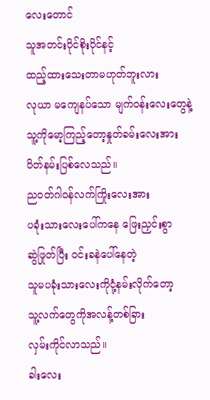လေးတောင်
သူအတင်းပိုင်စိုးပိုင်နင့်
ထည့်ထားသေးတာမဟုတ်ဘူးလား
လုယာ မကျေနပ်သော မျက်ဝန်းလေးတွေနဲ့
သူ့ကိုမော့ကြည့်တော့နှုတ်ခမ်းလေးအား
ပိတ်နမ်းပြစ်လေသည်။
ညဝတ်ဂါဝန်လက်ကြိုးလေးအား
ပခုံးသားလေးပေါ်ကနေ ဖြေးညှင်းစွာ
ဆွဲဖြုတ်ပြီး ဝင်းခနဲပေါ်နေတဲ့
သူမပခုံးသားလေးကိုငုံ့နမ်းလိုက်တော့
သူ့လက်တွေကိုအလန့်တစ်ခြား
လှမ်းကိုင်လာသည်။
ခါးလေး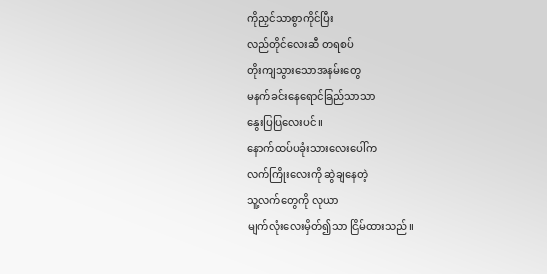ကိုညှင်သာစွာကိုင်ပြီး
လည်တိုင်လေးဆီ တရစပ်
တိုးကျသွားသောအနမ်းတွေ
မနက်ခင်းနေရောင်ခြည်သာသာ
နွေးပြပြလေးပင်။
နောက်ထပ်ပခုံးသားလေးပေါ်က
လက်ကြိုးလေးကို ဆွဲချနေတဲ့
သူ့လက်တွေကို လုယာ
မျက်လုံးလေးမှိတ်၍သာ ငြိမ်ထားသည်။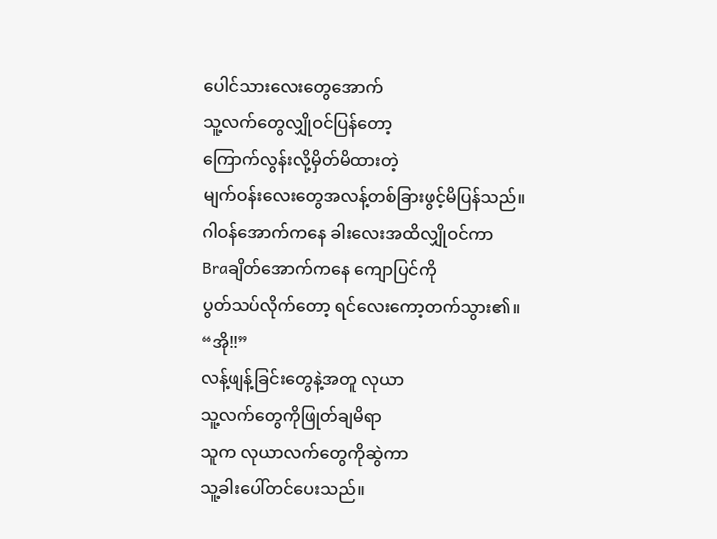ပေါင်သားလေးတွေအောက်
သူ့လက်တွေလျှိုဝင်ပြန်တော့
ကြောက်လွန်းလို့မှိတ်မိထားတဲ့
မျက်ဝန်းလေးတွေအလန့်တစ်ခြားဖွင့်မိပြန်သည်။
ဂါဝန်အောက်ကနေ ခါးလေးအထိလျှိုဝင်ကာ
Braချိတ်အောက်ကနေ ကျောပြင်ကို
ပွတ်သပ်လိုက်တော့ ရင်လေးကော့တက်သွား၏။
“အို!!”
လန့်ဖျန့်ခြင်းတွေနဲ့အတူ လုယာ
သူ့လက်တွေကိုဖြုတ်ချမိရာ
သူက လုယာလက်တွေကိုဆွဲကာ
သူ့ခါးပေါ်တင်ပေးသည်။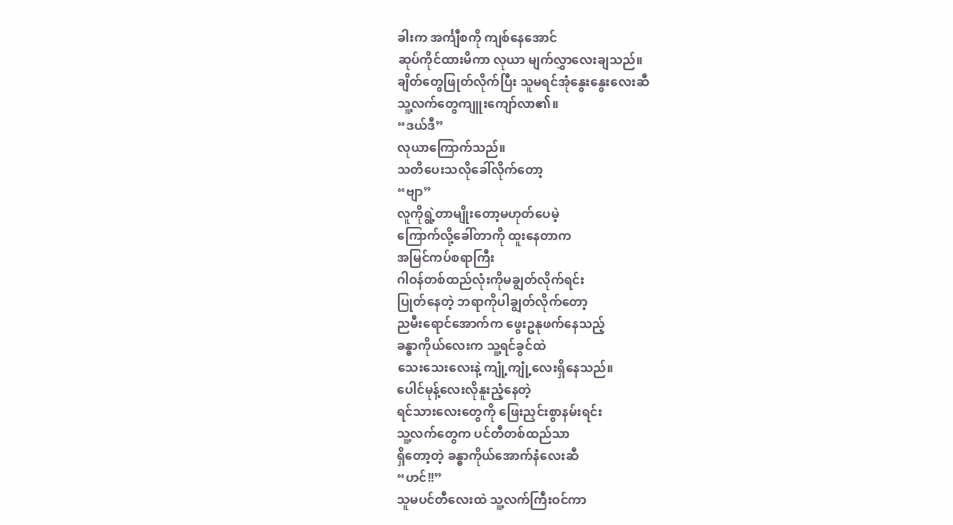ခါးက အင်္ကျီစကို ကျစ်နေအောင်
ဆုပ်ကိုင်ထားမိကာ လုယာ မျက်လွှာလေးချသည်။
ချိတ်တွေဖြုတ်လိုက်ပြီး သူမရင်အုံနွေးနွေးလေးဆီ
သူ့လက်တွေကျူးကျော်လာ၏။
“ဒယ်ဒီ”
လုယာကြောက်သည်။
သတိပေးသလိုခေါ်လိုက်တော့
“ဗျာ”
လူကိုရွဲ့တာမျိုးတော့မဟုတ်ပေမဲ့
ကြောက်လို့ခေါ်တာကို ထူးနေတာက
အမြင်ကပ်စရာကြီး
ဂါဝန်တစ်ထည်လုံးကိုမချွတ်လိုက်ရင်း
ပြုတ်နေတဲ့ ဘရာကိုပါချွတ်လိုက်တော့
ညမီးရောင်အောက်က ဖွေးဥနုဖက်နေသည့်
ခန္ဓာကိုယ်လေးက သူ့ရင်ခွင်ထဲ
သေးသေးလေးနဲ့ ကျုံ့ကျုံ့လေးရှိနေသည်။
ပေါင်မုန့်လေးလိုနူးညံ့နေတဲ့
ရင်သားလေးတွေကို ဖြေးညှင်းစွာနမ်းရင်း
သူ့လက်တွေက ပင်တီတစ်ထည်သာ
ရှိတော့တဲ့ ခန္ဓာကိုယ်အောက်နံလေးဆီ
“ဟင်!!”
သူမပင်တီလေးထဲ သူ့လက်ကြီးဝင်ကာ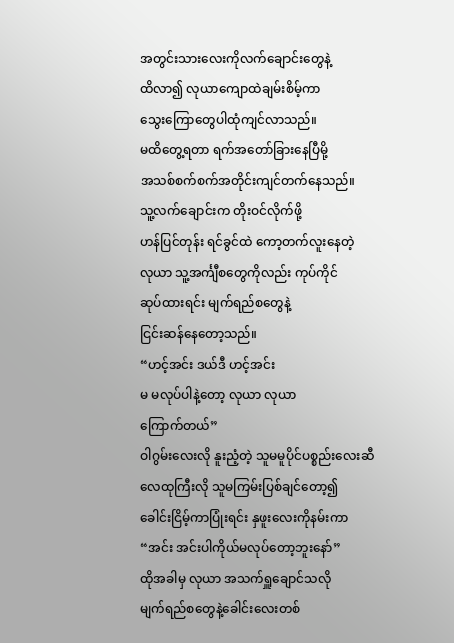အတွင်းသားလေးကိုလက်ချောင်းတွေနဲ့
ထိလာ၍ လုယာကျောထဲချမ်းစိမ့်ကာ
သွေးကြောတွေပါထုံကျင်လာသည်။
မထိတွေ့ရတာ ရက်အတော်ခြားနေပြီမို့
အသစ်စက်စက်အတိုင်းကျင်တက်နေသည်။
သူ့လက်ချောင်းက တိုးဝင်လိုက်ဖို့
ဟန်ပြင်တုန်း ရင်ခွင်ထဲ ကော့တက်လူးနေတဲ့
လုယာ သူ့အင်္ကျီစတွေကိုလည်း ကုပ်ကိုင်
ဆုပ်ထားရင်း မျက်ရည်စတွေနဲ့
ငြင်းဆန်နေတော့သည်။
“ဟင့်အင်း ဒယ်ဒီ ဟင့်အင်း
မ မလုပ်ပါနဲ့တော့ လုယာ လုယာ
ကြောက်တယ်”
ဝါဂွမ်းလေးလို နူးညံ့တဲ့ သူမမူပိုင်ပစ္စည်းလေးဆီ
လေထုကြီးလို သူမကြမ်းပြစ်ချင်တော့၍
ခေါင်းငြိမ့်ကာပြုံးရင်း နှဖူးလေးကိုနမ်းကာ
“အင်း အင်းပါကိုယ်မလုပ်တော့ဘူးနော်”
ထိုအခါမှ လုယာ အသက်ရှူချောင်သလို
မျက်ရည်စတွေနဲ့ခေါင်းလေးတစ်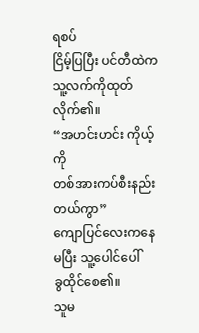ရစပ်
ငြိမ့်ပြပြီး ပင်တီထဲကသူ့လက်ကိုထုတ်လိုက်၏။
“အဟင်းဟင်း ကိုယ့်ကို
တစ်အားကပ်စီးနည်းတယ်ကွာ”
ကျောပြင်လေးကနေ မပြီး သူ့ပေါင်ပေါ်
ခွထိုင်စေ၏။
သူမ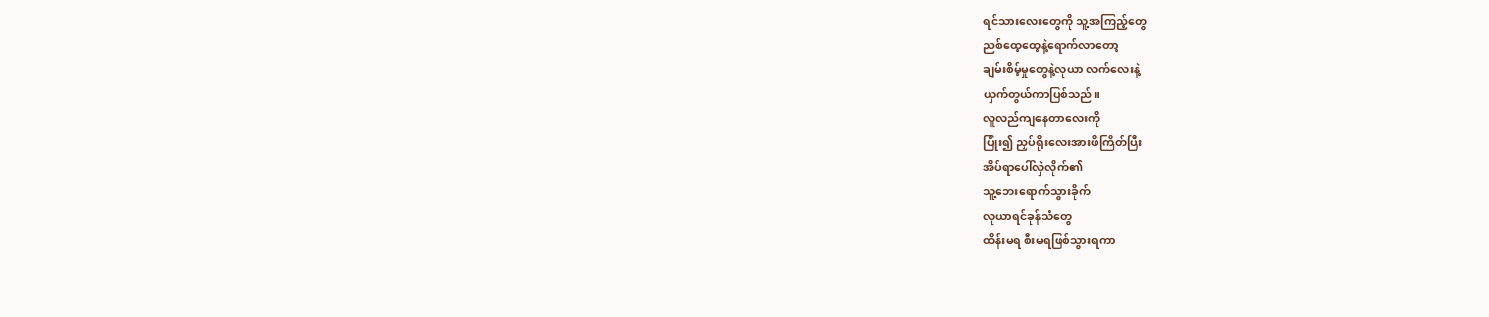ရင်သားလေးတွေကို သူ့အကြည့်တွေ
ညစ်ထေ့ထေ့နဲ့ရောက်လာတော့
ချမ်းစိမ့်မှုတွေနဲ့လုယာ လက်လေးနဲ့
ယှက်တွယ်ကာပြစ်သည်။
လူလည်ကျနေတာလေးကို
ပြုံး၍ ညှပ်ရိုးလေးအားဖိကြိတ်ပြီး
အိပ်ရာပေါ်လှဲလိုက်၏
သူ့ဘေးရောက်သွားခိုက်
လုယာရင်ခုန်သံတွေ
ထိန်းမရ စီးမရဖြစ်သွားရကာ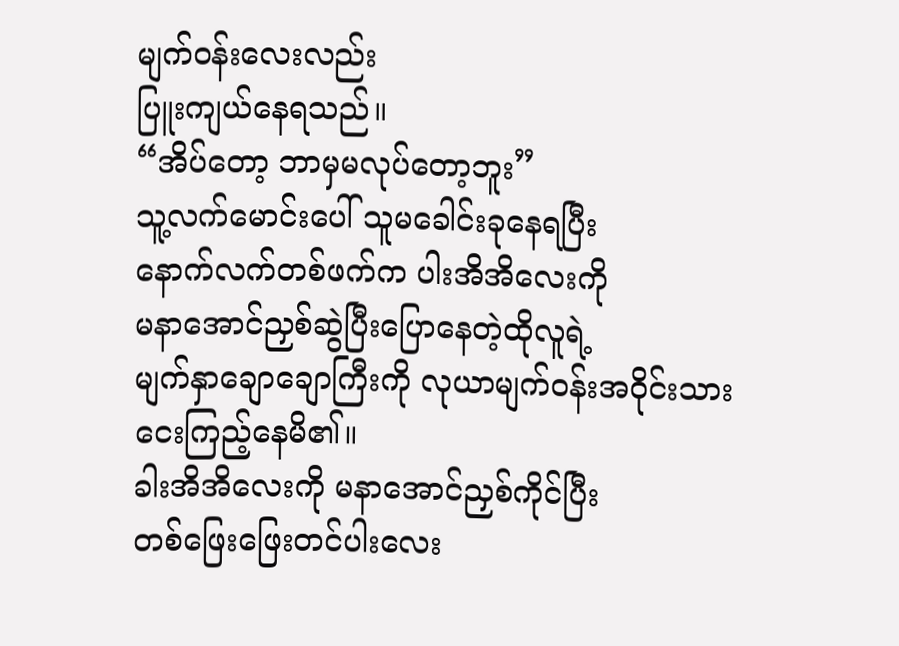မျက်ဝန်းလေးလည်း
ပြူးကျယ်နေရသည်။
“အိပ်တော့ ဘာမှမလုပ်တော့ဘူး”
သူ့လက်မောင်းပေါ် သူမခေါင်းခုနေရပြီး
နောက်လက်တစ်ဖက်က ပါးအိအိလေးကို
မနာအောင်ညှစ်ဆွဲပြီးပြောနေတဲ့ထိုလူရဲ့
မျက်နှာချောချောကြီးကို လုယာမျက်ဝန်းအဝိုင်းသား
ငေးကြည့်နေမိ၏။
ခါးအိအိလေးကို မနာအောင်ညှစ်ကိုင်ပြီး
တစ်ဖြေးဖြေးတင်ပါးလေး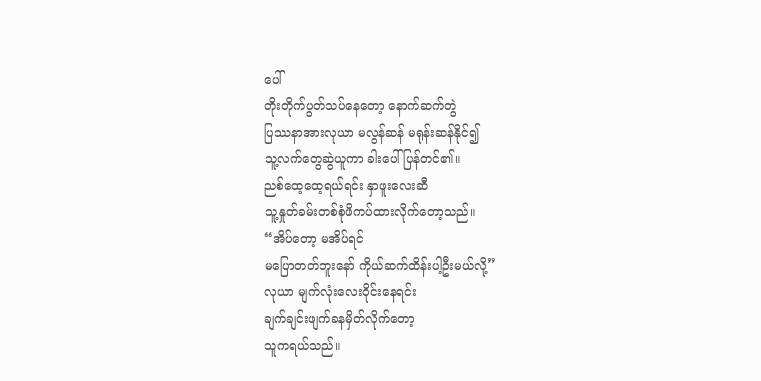ပေါ်
တိုးတိုက်ပွတ်သပ်နေတော့ နောက်ဆက်တွဲ
ပြဿနာအားလုယာ မလွန်ဆန် မရုန်းဆန်နိုင်၍
သူ့လက်တွေဆွဲယူကာ ခါးပေါ်ပြန်တင်၏။
ညစ်ထေ့ထေ့ရယ်ရင်း နှာဖူးလေးဆီ
သူ့နှုတ်ခမ်းတစ်စုံဖိကပ်ထားလိုက်တော့သည်။
“အိပ်တော့ မအိပ်ရင်
မပြောတတ်ဘူးနော် ကိုယ်ဆက်ထိန်းပါ့ဦးမယ်လို့”
လုယာ မျက်လုံးလေးဝိုင်းနေရင်း
ချက်ချင်းဖျက်ခနမှိတ်လိုက်တော့
သူကရယ်သည်။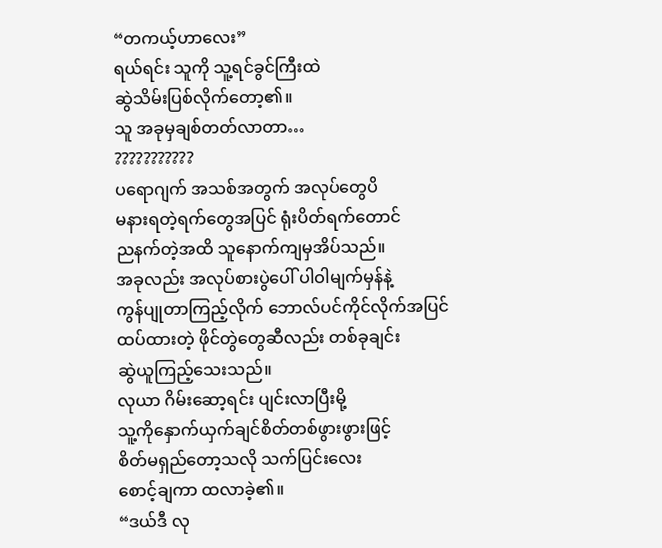“တကယ့်ဟာလေး”
ရယ်ရင်း သူကို သူ့ရင်ခွင်ကြီးထဲ
ဆွဲသိမ်းပြစ်လိုက်တော့၏။
သူ အခုမှချစ်တတ်လာတာ…
???????????
ပရောဂျက် အသစ်အတွက် အလုပ်တွေပိ
မနားရတဲ့ရက်တွေအပြင် ရုံးပိတ်ရက်တောင်
ညနက်တဲ့အထိ သူနောက်ကျမှအိပ်သည်။
အခုလည်း အလုပ်စားပွဲပေါ် ပါဝါမျက်မှန်နဲ့
ကွန်ပျုတာကြည့်လိုက် ဘောလ်ပင်ကိုင်လိုက်အပြင်
ထပ်ထားတဲ့ ဖိုင်တွဲတွေဆီလည်း တစ်ခုချင်း
ဆွဲယူကြည့်သေးသည်။
လုယာ ဂိမ်းဆော့ရင်း ပျင်းလာပြီးမို့
သူ့ကိုနှောက်ယှက်ချင်စိတ်တစ်ဖွားဖွားဖြင့်
စိတ်မရှည်တော့သလို သက်ပြင်းလေး
စောင့်ချကာ ထလာခဲ့၏။
“ဒယ်ဒီ လု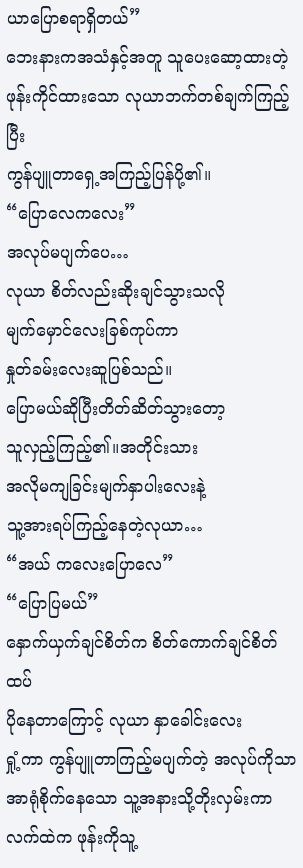ယာပြောစရာရှိတယ်”
ဘေးနားကအသံနှင့်အတူ သူပေးဆော့ထားတဲ့
ဖုန်းကိုင်ထားသော လုယာဘက်တစ်ချက်ကြည့်ပြီး
ကွန်ပျူတာရှေ့အကြည့်ပြန်ပို့၏။
“ပြောလေကလေး”
အလုပ်မပျက်ပေ…
လုယာ စိတ်လည်းဆိုးချင်သွားသလို
မျက်မှောင်လေးခြစ်ကုပ်ကာ
နှုတ်ခမ်းလေးဆူပြစ်သည်။
ပြောမယ်ဆိုပြီးတိတ်ဆိတ်သွားတော့
သူလှည့်ကြည့်၏။အတိုင်းသား
အလိုမကျခြင်းမျက်နှာပါးလေးနဲ့
သူ့အားရပ်ကြည့်နေတဲ့လုယာ…
“အယ် ကလေးပြောလေ”
“ပြောပြမယ်”
နှောက်ယှက်ချင်စိတ်က စိတ်ကောက်ချင်စိတ်ထပ်
ပိုနေတာကြောင့် လုယာ နှာခေါင်းလေး
ရှုံ့ကာ ကွန်ပျူတာကြည့်မပျက်တဲ့ အလုပ်ကိုသာ
အာရုံစိုက်နေသော သူ့အနားသို့တိုးလှမ်းကာ
လက်ထဲက ဖုန်းကိုသူ့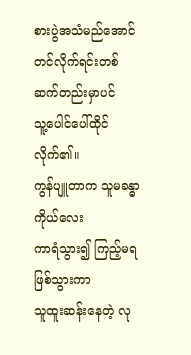စားပွဲအသံမည်အောင်
တင်လိုက်ရင်းတစ်ဆက်တည်းမှာပင်
သူ့ပေါင်ပေါ်ထိုင်လိုက်၏။
ကွန်ပျူတာက သူမခန္ဓာကိုယ်လေး
ကာရံသွား၍ ကြည့်မရဖြစ်သွားကာ
သူထူးဆန်းနေတဲ့ လု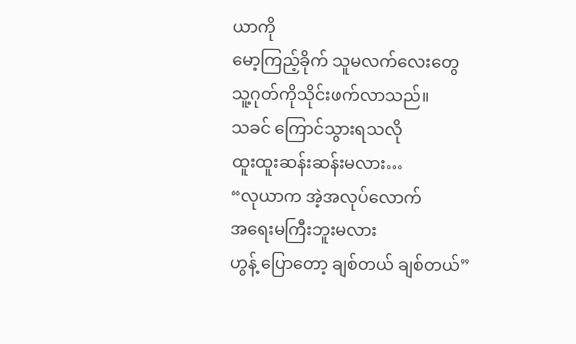ယာကို
မော့ကြည့်ခိုက် သူမလက်လေးတွေ
သူ့ဂုတ်ကိုသိုင်းဖက်လာသည်။
သခင် ကြောင်သွားရသလို
ထူးထူးဆန်းဆန်းမလား…
“လုယာက အဲ့အလုပ်လောက်
အရေးမကြီးဘူးမလား
ဟွန့် ပြောတော့ ချစ်တယ် ချစ်တယ်”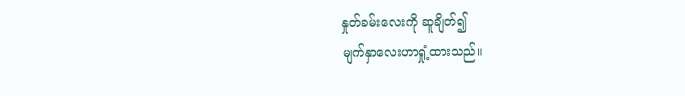နှုတ်ခမ်းလေးကို ဆူချိတ်၍
မျက်နှာလေးဟာရှုံ့ထားသည်။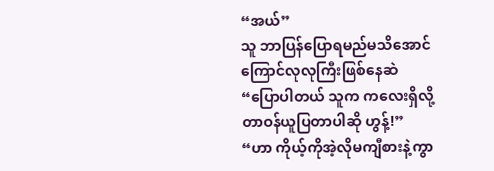“အယ်”
သူ ဘာပြန်ပြောရမည်မသိအောင်
ကြောင်လုလုကြီးဖြစ်နေဆဲ
“ပြောပါတယ် သူက ကလေးရှိလို့
တာဝန်ယူပြတာပါဆို ဟွန့်!”
“ဟာ ကိုယ့်ကိုအဲ့လိုမကျီစားနဲ့ကွာ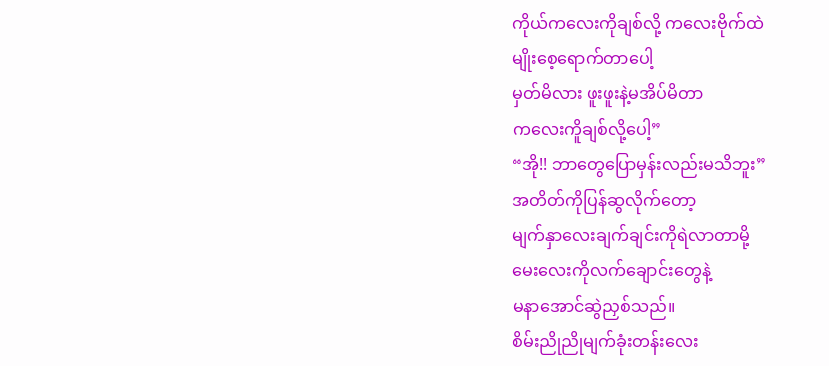ကိုယ်ကလေးကိုချစ်လို့ ကလေးဗိုက်ထဲ
မျိုးစေ့ရောက်တာပေါ့
မှတ်မိလား ဖူးဖူးနဲ့မအိပ်မိတာ
ကလေးကိူချစ်လို့ပေါ့”
“အို!! ဘာတွေပြောမှန်းလည်းမသိဘူး”
အတိတ်ကိုပြန်ဆွလိုက်တော့
မျက်နှာလေးချက်ချင်းကိုရဲလာတာမို့
မေးလေးကိုလက်ချောင်းတွေနဲ့
မနာအောင်ဆွဲညှစ်သည်။
စိမ်းညိုညိုမျက်ခုံးတန်းလေး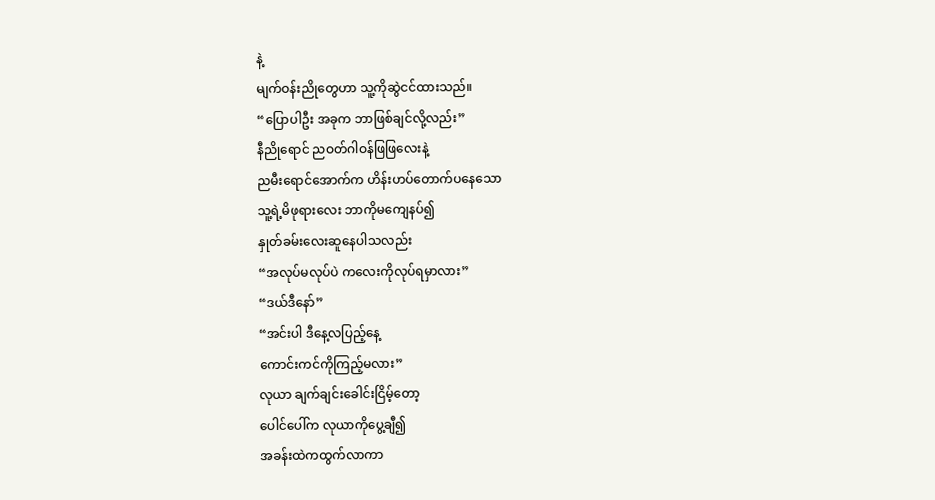နဲ့
မျက်ဝန်းညိုတွေဟာ သူ့ကိုဆွဲငင်ထားသည်။
“ပြောပါဦး အခုက ဘာဖြစ်ချင်လို့လည်း”
နီညိုရောင် ညဝတ်ဂါဝန်ဖြဖြလေးနဲ့
ညမီးရောင်အောက်က ဟိန်းဟပ်တောက်ပနေသော
သူ့ရဲ့မိဖုရားလေး ဘာကိုမကျေနပ်၍
နှုတ်ခမ်းလေးဆူနေပါသလည်း
“အလုပ်မလုပ်ပဲ ကလေးကိုလုပ်ရမှာလား”
“ဒယ်ဒီနော်”
“အင်းပါ ဒီနေ့လပြည့်နေ့
ကောင်းကင်ကိုကြည့်မလား”
လုယာ ချက်ချင်းခေါင်းငြိမ့်တော့
ပေါင်ပေါ်က လုယာကိုပွေ့ချီ၍
အခန်းထဲကထွက်လာကာ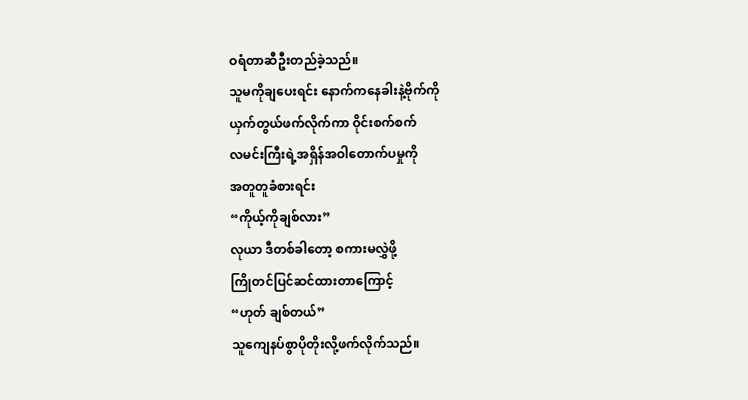ဝရံတာဆီဦးတည်ခဲ့သည်။
သူမကိုချပေးရင်း နောက်ကနေခါးနဲ့ဗိုက်ကို
ယှက်တွယ်ဖက်လိုက်ကာ ဝိုင်းစက်စက်
လမင်းကြီးရဲ့အရှိန်အဝါတောက်ပမှုကို
အတူတူခံစားရင်း
“ကိုယ့်ကိုချစ်လား”
လုယာ ဒီတစ်ခါတော့ စကားမလွှဲဖို့
ကြိုတင်ပြင်ဆင်ထားတာကြောင့်
“ဟုတ် ချစ်တယ်”
သူကျေနပ်စွာပိုတိုးလို့ဖက်လိုက်သည်။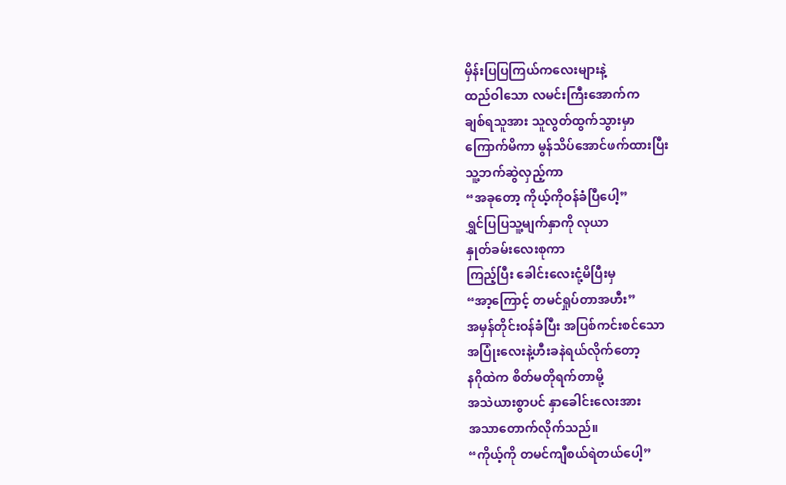မှိန်းပြပြကြယ်ကလေးများနဲ့
ထည်ဝါသော လမင်းကြီးအောက်က
ချစ်ရသူအား သူလွတ်ထွက်သွားမှာ
ကြောက်မိကာ မွန်သိပ်အောင်ဖက်ထားပြီး
သူ့ဘက်ဆွဲလှည့်ကာ
“အခုတော့ ကိုယ့်ကိုဝန်ခံပြီပေါ့”
ရွှင်ပြပြသူ့မျက်နှာကို လုယာ
နှုတ်ခမ်းလေးစုကာ
ကြည့်ပြီး ခေါင်းလေးငုံ့မိပြီးမှ
“အာ့ကြောင့် တမင်ရှုပ်တာအဟီး”
အမှန်တိုင်းဝန်ခံပြီး အပြစ်ကင်းစင်သော
အပြုံးလေးနဲ့ဟီးခနဲရယ်လိုက်တော့
နဂိုထဲက စိတ်မတိုရက်တာမို့
အသဲယားစွာပင် နှာခေါင်းလေးအား
အသာတောက်လိုက်သည်။
“ကိုယ့်ကို တမင်ကျီစယ်ရဲတယ်ပေါ့”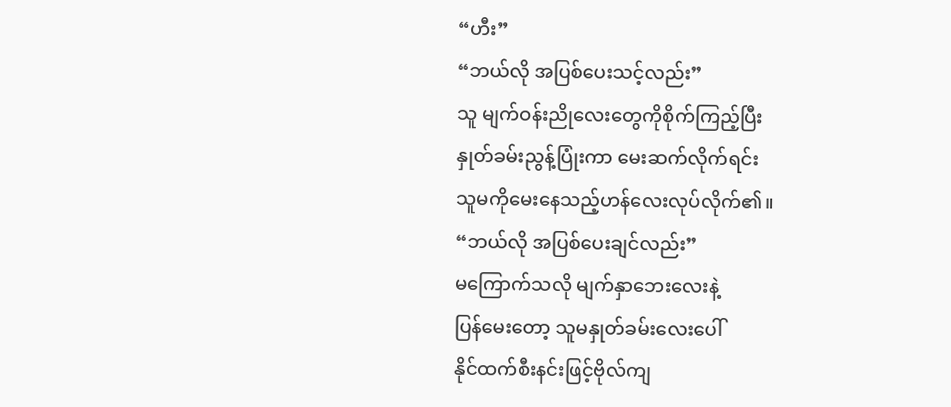“ဟီး”
“ဘယ်လို အပြစ်ပေးသင့်လည်း”
သူ မျက်ဝန်းညိုလေးတွေကိုစိုက်ကြည့်ပြီး
နှုတ်ခမ်းညွန့်ပြုံးကာ မေးဆက်လိုက်ရင်း
သူမကိုမေးနေသည့်ဟန်လေးလုပ်လိုက်၏။
“ဘယ်လို အပြစ်ပေးချင်လည်း”
မကြောက်သလို မျက်နှာဘေးလေးနဲ့
ပြန်မေးတော့ သူမနှုတ်ခမ်းလေးပေါ်
နိုင်ထက်စီးနင်းဖြင့်ဗိုလ်ကျ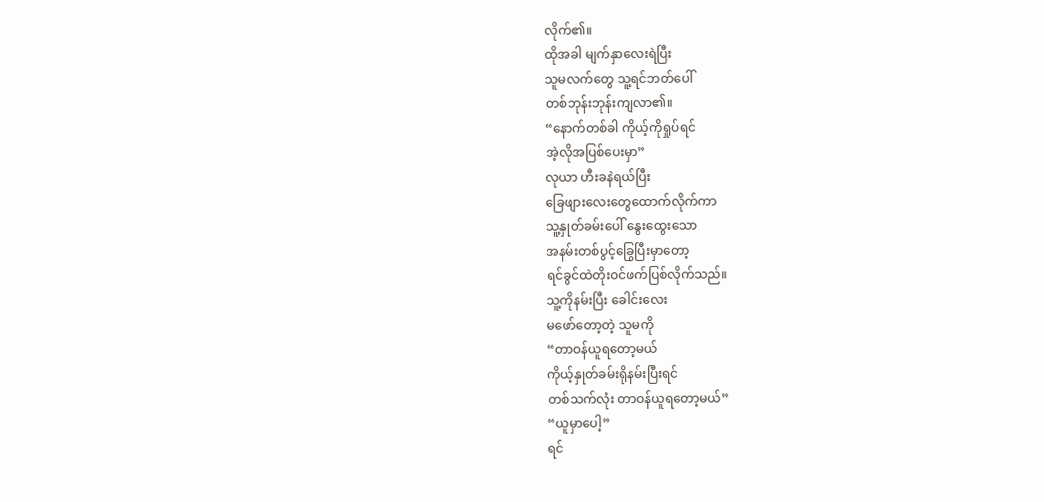လိုက်၏။
ထိုအခါ မျက်နှာလေးရဲပြီး
သူမလက်တွေ သူ့ရင်ဘတ်ပေါ်
တစ်ဘုန်းဘုန်းကျလာ၏။
“နောက်တစ်ခါ ကိုယ့်ကိုရှုပ်ရင်
အဲ့လိုအပြစ်ပေးမှာ”
လုယာ ဟီးခနဲရယ်ပြီး
ခြေဖျားလေးတွေထောက်လိုက်ကာ
သူ့နှုတ်ခမ်းပေါ် နွေးထွေးသော
အနမ်းတစ်ပွင့်ခြွေပြီးမှာတော့
ရင်ခွင်ထဲတိုးဝင်ဖက်ပြစ်လိုက်သည်။
သူ့ကိုနမ်းပြီး ခေါင်းလေး
မဖော်တော့တဲ့ သူမကို
“တာဝန်ယူရတော့မယ်
ကိုယ့်နှုတ်ခမ်းရိုနမ်းပြီးရင်
တစ်သက်လုံး တာဝန်ယူရတော့မယ်”
“ယူမှာပေါ့”
ရင်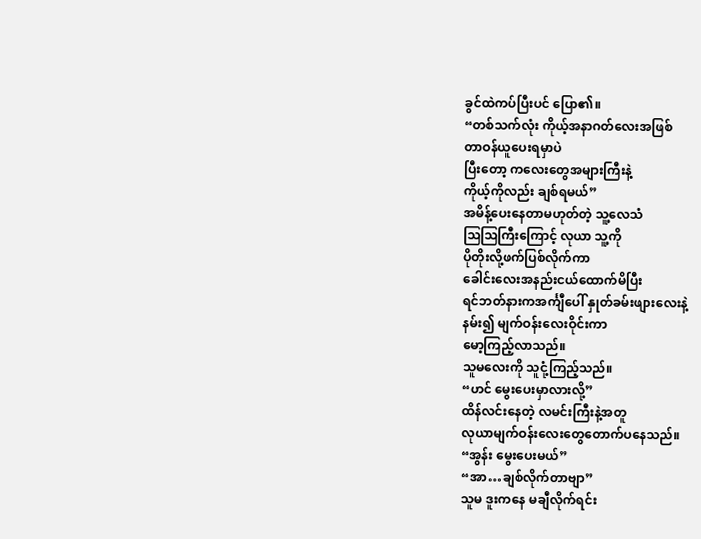ခွင်ထဲကပ်ပြီးပင် ပြော၏။
“တစ်သက်လုံး ကိုယ့်အနာဂတ်လေးအဖြစ်
တာဝန်ယူပေးရမှာပဲ
ပြီးတော့ ကလေးတွေအများကြီးနဲ့
ကိုယ့်ကိုလည်း ချစ်ရမယ်”
အမိန့်ပေးနေတာမဟုတ်တဲ့ သူ့လေသံ
ဩဩကြီးကြောင့် လုယာ သူ့ကို
ပိုတိုးလို့ဖက်ပြစ်လိုက်ကာ
ခေါင်းလေးအနည်းငယ်ထောက်မိပြီး
ရင်ဘတ်နားကအင်္ကျီပေါ် နှုတ်ခမ်းဖျားလေးနဲ့
နမ်း၍ မျက်ဝန်းလေးဝိုင်းကာ
မော့ကြည့်လာသည်။
သူမလေးကို သူငုံ့ကြည့်သည်။
“ဟင် မွေးပေးမှာလားလို့”
ထိန်လင်းနေတဲ့ လမင်းကြီးနဲ့အတူ
လုယာမျက်ဝန်းလေးတွေတောက်ပနေသည်။
“အွန်း မွေးပေးမယ်”
“အာ…ချစ်လိုက်တာဗျာ”
သူမ ဒူးကနေ မချီလိုက်ရင်း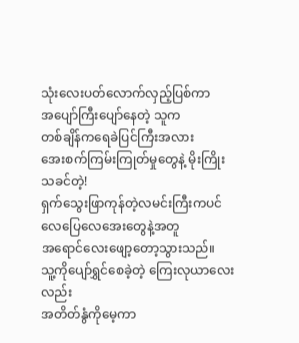သုံးလေးပတ်လောက်လှည့်ပြစ်ကာ
အပျော်ကြီးပျော်နေတဲ့ သူက
တစ်ချိန်ကရေခဲပြင်ကြီးအလား
အေးစက်ကြမ်းကြုတ်မှုတွေနဲ့ မိုးကြိုးသခင်တဲ့!
ရှက်သွေးဖြာကုန်တဲ့လမင်းကြီးကပင်
လေပြေလေအေးတွေနဲ့အတူ
အရောင်လေးဖျော့တော့သွားသည်။
သူ့ကိုပျော်ရွှင်စေခဲ့တဲ့ ကြေးလုယာလေးလည်း
အတိတ်နွံကိုမေ့ကာ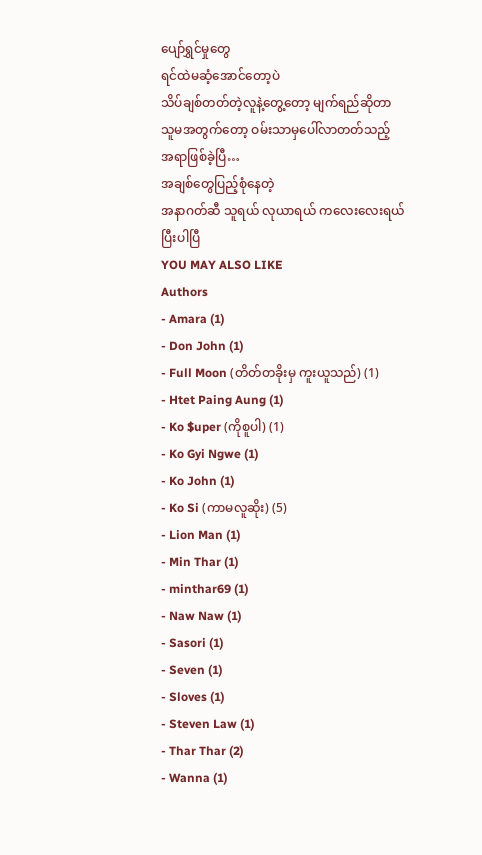ပျော်ရွှင်မှုတွေ
ရင်ထဲမဆံ့အောင်တော့ပဲ
သိပ်ချစ်တတ်တဲ့လူနဲ့တွေ့တော့ မျက်ရည်ဆိုတာ
သူမအတွက်တော့ ဝမ်းသာမှပေါ်လာတတ်သည့်
အရာဖြစ်ခဲ့ပြီ…
အချစ်တွေပြည့်စုံနေတဲ့
အနာဂတ်ဆီ သူရယ် လုယာရယ် ကလေးလေးရယ်
ပြီးပါပြီ
YOU MAY ALSO LIKE
Authors
- Amara (1)
- Don John (1)
- Full Moon (တိတ်တခိုးမှ ကူးယူသည်) (1)
- Htet Paing Aung (1)
- Ko $uper (ကိုစူပါ) (1)
- Ko Gyi Ngwe (1)
- Ko John (1)
- Ko Si (ကာမလူဆိုး) (5)
- Lion Man (1)
- Min Thar (1)
- minthar69 (1)
- Naw Naw (1)
- Sasori (1)
- Seven (1)
- Sloves (1)
- Steven Law (1)
- Thar Thar (2)
- Wanna (1)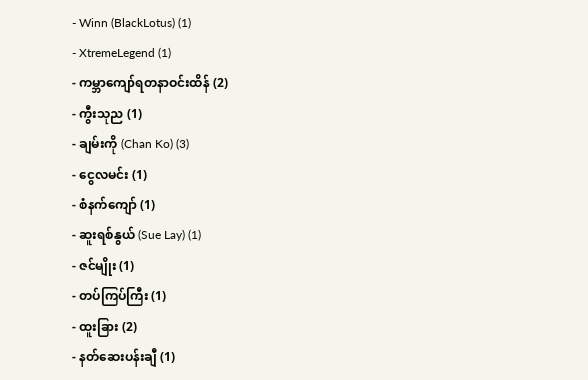- Winn (BlackLotus) (1)
- XtremeLegend (1)
- ကမ္ဘာကျော်ရတနာဝင်းထိန် (2)
- ကွီးသုည (1)
- ချမ်းကို (Chan Ko) (3)
- ငွေလမင်း (1)
- စံနက်ကျော် (1)
- ဆူးရစ်နွယ် (Sue Lay) (1)
- ဇင်မျိုး (1)
- တပ်ကြပ်ကြီး (1)
- ထူးခြား (2)
- နတ်ဆေးပန်းချီ (1)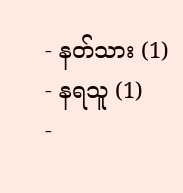- နတ်သား (1)
- နရသူ (1)
-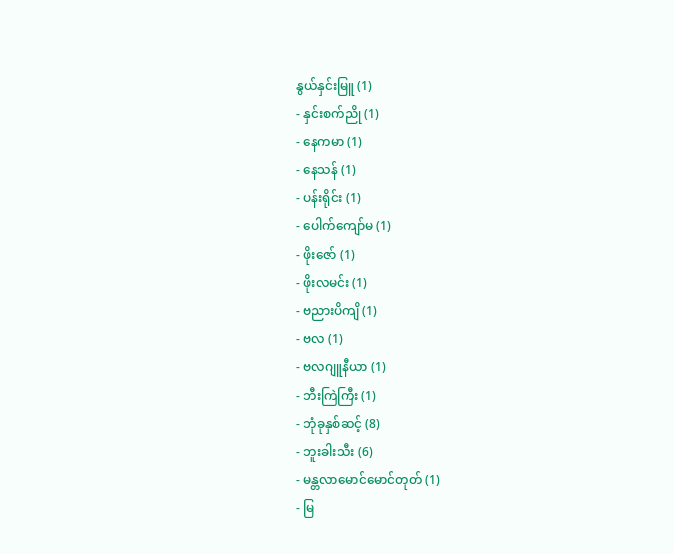နွယ်နှင်းမြူ (1)
- နှင်းစက်ညို (1)
- နေကမာ (1)
- နေသန် (1)
- ပန်းရိုင်း (1)
- ပေါက်ကျော်မ (1)
- ဖိုးဇော် (1)
- ဖိုးလမင်း (1)
- ဗညားပိကျိ (1)
- ဗလ (1)
- ဗလဂျူနီယာ (1)
- ဘီးကြဲကြီး (1)
- ဘုံခုနှစ်ဆင့် (8)
- ဘူးခါးသီး (6)
- မန္တလာမောင်မောင်တုတ် (1)
- မြ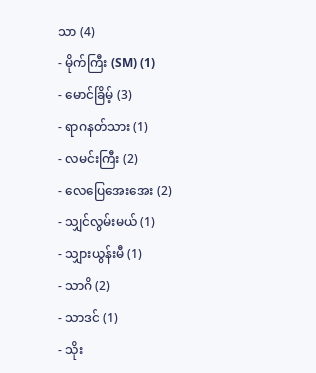သာ (4)
- မိုက်ကြီး (SM) (1)
- မောင်ခြိမ့် (3)
- ရာဂနတ်သား (1)
- လမင်းကြီး (2)
- လေပြေအေးအေး (2)
- သျှင်လွမ်းမယ် (1)
- သျှားယွန်းမီ (1)
- သာဂိ (2)
- သာဒင် (1)
- သိုး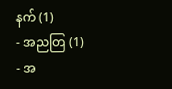နက် (1)
- အညတြ (1)
- အ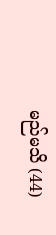မည်မသိ (44)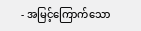- အမြင့်ကြောက်သော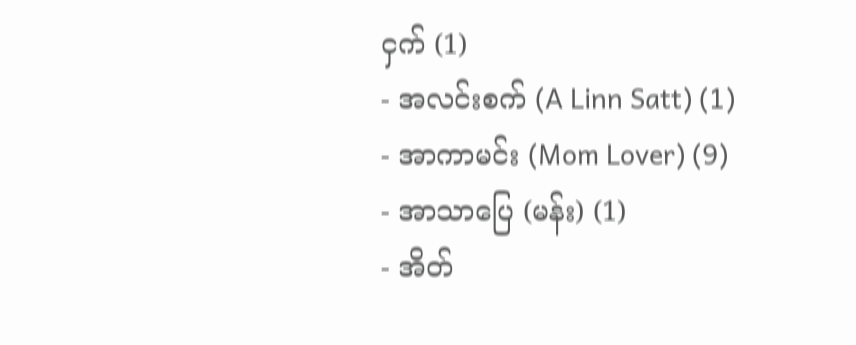ငှက် (1)
- အလင်းစက် (A Linn Satt) (1)
- အာကာမင်း (Mom Lover) (9)
- အာသာပြေ (မန်း) (1)
- အိတ်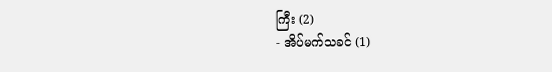ကြီး (2)
- အိပ်မက်သခင် (1)